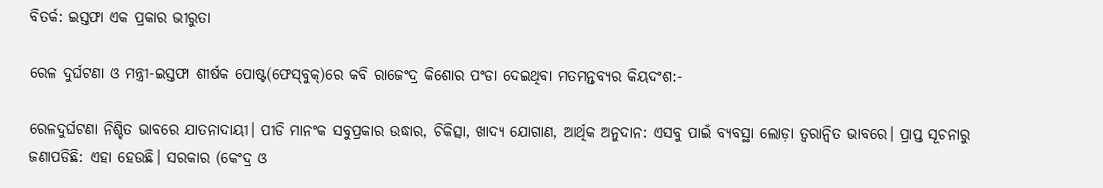ବିତର୍କ: ଇସ୍ତଫା ଏକ ପ୍ରକାର ଭୀରୁତା

ରେଳ ଦୁର୍ଘଟଣା ଓ ମନ୍ତ୍ରୀ-ଇସ୍ତଫା ଶୀର୍ଷକ ପୋଷ୍ଟ(ଫେସ୍‌ବୁକ୍‌)ରେ କବି ରାଜେଂଦ୍ର କିଶୋର ପଂଡା ଦେଇଥିବା ମତମନ୍ତବ୍ୟର କିୟଦଂଶ:-

ରେଳଦୁର୍ଘଟଣା ନିଶ୍ଚିତ ଭାବରେ ଯାତନାଦାୟୀ। ପୀଡି ମାନଂକ ସବୁପ୍ରକାର ଉଦ୍ଧାର, ଚିକିତ୍ସା, ଖାଦ୍ୟ ଯୋଗାଣ, ଆର୍ଥିକ ଅନୁଦାନ: ଏସବୁ ପାଇଁ ବ୍ୟବସ୍ଥା ଲୋଡ଼ା ତ୍ବରାନ୍ବିତ ଭାବରେ। ପ୍ରାପ୍ତ ସୂଚନାରୁ ଜଣାପଡିଛି: ଏହା ହେଉଛି। ସରକାର (କେଂଦ୍ର ଓ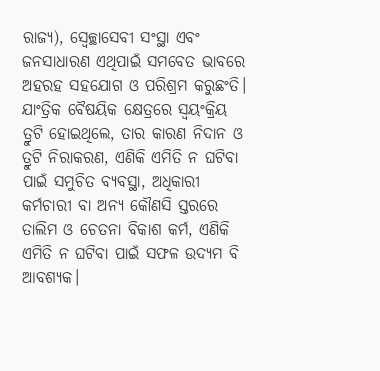ରାଜ୍ୟ), ସ୍ବେଚ୍ଛାସେବୀ ସଂସ୍ଥା ଏବଂ ଜନସାଧାରଣ ଏଥିପାଇଁ ସମବେତ ଭାବରେ ଅହରହ ସହଯୋଗ ଓ ପରିଶ୍ରମ କରୁଛଂତି। ଯାଂତ୍ରିକ ବୈଷୟିକ କ୍ଷେତ୍ରରେ ସ୍ବୟଂକ୍ରିୟ ତ୍ରୁଟି ହୋଇଥିଲେ, ତାର କାରଣ ନିଦାନ ଓ ତ୍ରୁଟି ନିରାକରଣ, ଏଣିକି ଏମିତି ନ ଘଟିବା ପାଇଁ ସମୁଚିତ ବ୍ୟବସ୍ଥା, ଅଧିକାରୀ କର୍ମଚାରୀ ବା ଅନ୍ୟ କୌଣସି ସ୍ତରରେ ତାଲିମ ଓ ଚେତନା ବିକାଶ କର୍ମ, ଏଣିକି ଏମିତି ନ ଘଟିବା ପାଇଁ ସଫଳ ଉଦ୍ୟମ ବି ଆବଶ୍ୟକ।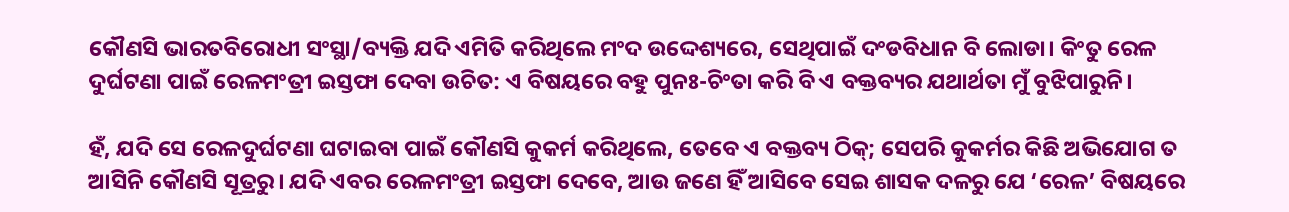କୌଣସି ଭାରତବିରୋଧୀ ସଂସ୍ଥା/ବ୍ୟକ୍ତି ଯଦି ଏମିତି କରିଥିଲେ ମଂଦ ଉଦ୍ଦେଶ୍ୟରେ, ସେଥିପାଇଁ ଦଂଡବିଧାନ ବି ଲୋଡା। କିଂତୁ ରେଳ ଦୁର୍ଘଟଣା ପାଇଁ ରେଳମଂତ୍ରୀ ଇସ୍ତଫା ଦେବା ଉଚିତ: ଏ ବିଷୟରେ ବହୁ ପୁନଃ-ଚିଂତା କରି ବି ଏ ବକ୍ତବ୍ୟର ଯଥାର୍ଥତା ମୁଁ ବୁଝିପାରୁନି।

ହଁ, ଯଦି ସେ ରେଳଦୁର୍ଘଟଣା ଘଟାଇବା ପାଇଁ କୌଣସି କୁକର୍ମ କରିଥିଲେ, ତେବେ ଏ ବକ୍ତବ୍ୟ ଠିକ୍; ସେପରି କୁକର୍ମର କିଛି ଅଭିଯୋଗ ତ ଆସିନି କୌଣସି ସୂତ୍ରରୁ। ଯଦି ଏବର ରେଳମଂତ୍ରୀ ଇସ୍ତଫା ଦେବେ, ଆଉ ଜଣେ ହିଁ ଆସିବେ ସେଇ ଶାସକ ଦଳରୁ ଯେ ‘ରେଳ’ ବିଷୟରେ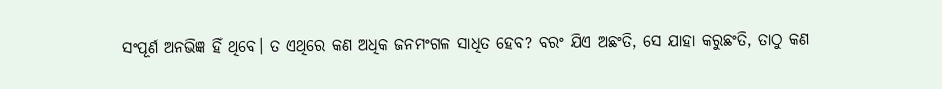ସଂପୂର୍ଣ ଅନଭିଜ୍ଞ ହିଁ ଥିବେ। ତ ଏଥିରେ କଣ ଅଧିକ ଜନମଂଗଳ ସାଧିତ ହେବ? ବରଂ ଯିଏ ଅଛଂତି, ସେ ଯାହା କରୁଛଂତି, ତାଠୁ କଣ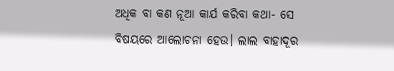ଅଧିକ ବା କଣ ନୂଆ କାର୍ଯ କରିବା କଥା- ସେ ବିଷୟରେ ଆଲୋଚନା ହେଉ। ଲାଲ ବାହାଦୂର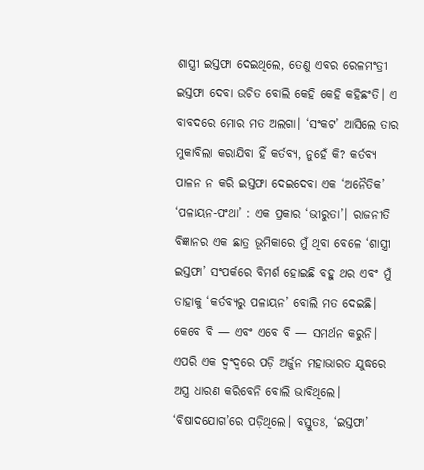ଶାସ୍ତ୍ରୀ ଇସ୍ତଫା ଦେଇଥିଲେ, ତେଣୁ ଏବର ରେଳମଂତ୍ରୀ ଇସ୍ତଫା ଦେବା ଉଚିତ ବୋଲି କେହି କେହି କହିଛଂତି। ଏ ବାବଦରେ ମୋର ମତ ଅଲଗା। ‘ସଂକଟ’ ଆସିଲେ ତାର ମୁକାବିଲା କରାଯିବା ହିଁ କର୍ତବ୍ୟ, ନୁହେଁ କି? କର୍ତବ୍ୟ ପାଳନ ନ କରି ଇସ୍ତଫା ଦେଇଦେବା ଏକ ‘ଅନୈତିକ’ ‘ପଳାୟନ-ପଂଥା’ : ଏକ ପ୍ରକାର ‘ଭୀରୁତା’। ରାଜନୀତି ବିଜ୍ଞାନର ଏକ ଛାତ୍ର ଭୂମିକାରେ ମୁଁ ଥିବା ବେଳେ ‘ଶାସ୍ତ୍ରୀ ଇସ୍ତଫା’ ସଂପର୍କରେ ବିମର୍ଶ ହୋଇଛି ବହୁ ଥର ଏବଂ ମୁଁ ତାହାକୁ ‘କର୍ତବ୍ୟରୁ ପଳାୟନ’ ବୋଲି ମତ ଦେଇଛି। କେବେ ବି — ଏବଂ ଏବେ ବି — ସମର୍ଥନ କରୁନି। ଏପରି ଏକ ଦ୍ବଂଦ୍ବରେ ପଡ଼ି ଅର୍ଜୁନ ମହାଭାରତ ଯୁଦ୍ଧରେ ଅସ୍ତ୍ର ଧାରଣ କରିବେନି ବୋଲି ଭାବିଥିଲେ। ‘ବିଷାଦଯୋଗ’ରେ ପଡ଼ିଥିଲେ। ବସ୍ତୁତଃ, ‘ଇସ୍ତଫା’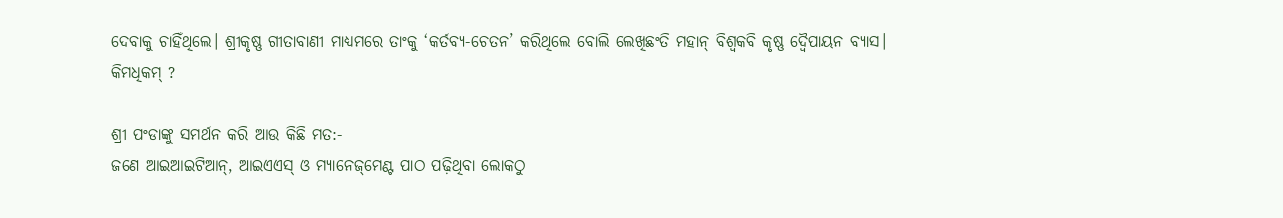ଦେବାକୁ ଚାହିଁଥିଲେ। ଶ୍ରୀକୃଷ୍ଣ ଗୀତାବାଣୀ ମାଧ୍ୟମରେ ତାଂକୁ ‘କର୍ତବ୍ୟ-ଚେତନ’ କରିଥିଲେ ବୋଲି ଲେଖିଛଂତି ମହାନ୍ ବିଶ୍ବକବି କୃଷ୍ଣ ଦ୍ବୈପାୟନ ବ୍ୟାସ। କିମଧିକମ୍ ?

ଶ୍ରୀ ପଂଡାଙ୍କୁ ସମର୍ଥନ କରି ଆଉ କିଛି ମତ:-
ଜଣେ ଆଇଆଇଟିଆନ୍, ଆଇଏଏସ୍ ଓ ମ୍ୟାନେଜ୍‌ମେଣ୍ଟ ପାଠ ପଢ଼ିଥିବା ଲୋକଠୁ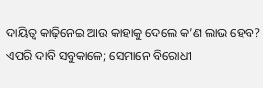ଦାୟିତ୍ବ କାଢ଼ିନେଇ ଆଉ କାହାକୁ ଦେଲେ କ’ଣ ଲାଭ ହେବ?
ଏପରି ଦାବି ସବୁକାଳେ; ସେମାନେ ବିରୋଧୀ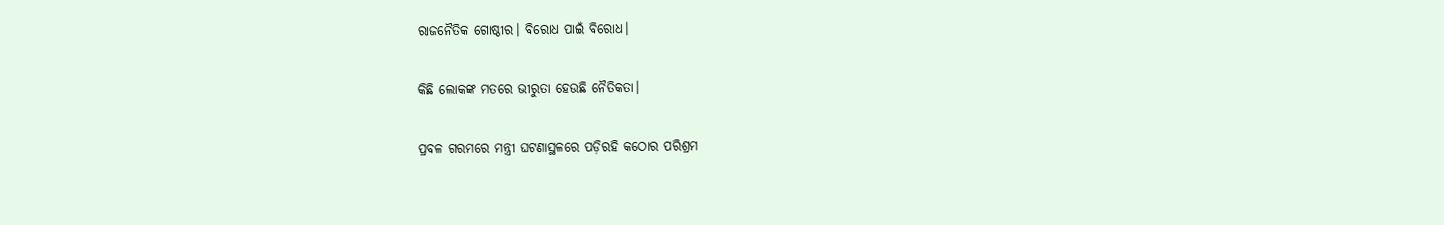ରାଜନୈତିକ ଗୋଷ୍ଠୀର। ବିରୋଧ ପାଇଁ ବିରୋଧ।

କିଛି ଲୋକଙ୍କ ମତରେ ଭୀରୁତା ହେଉଛି ନୈତିକତା।

ପ୍ରବଳ ଗରମରେ ମନ୍ତ୍ରୀ ଘଟଣାସ୍ଥଳରେ ପଡ଼ିରହି କଠୋର ପରିଶ୍ରମ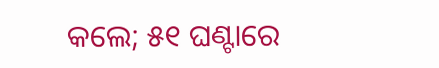କଲେ; ୫୧ ଘଣ୍ଟାରେ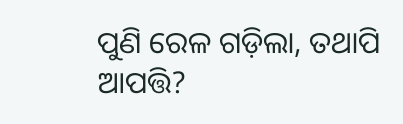ପୁଣି ରେଳ ଗଡ଼ିଲା, ତଥାପି ଆପତ୍ତି?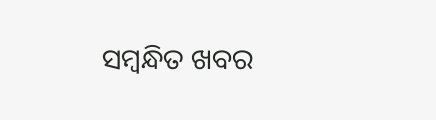ସମ୍ବନ୍ଧିତ ଖବର